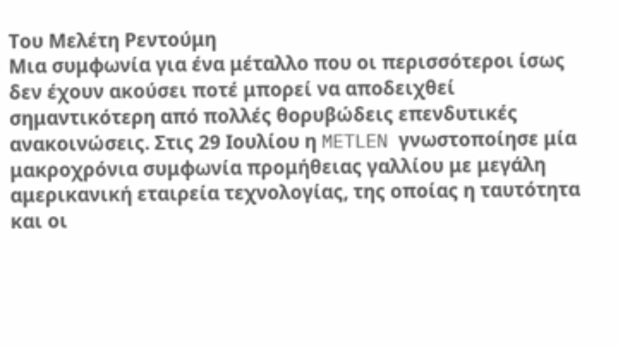Του Μελέτη Ρεντούμη
Μια συμφωνία για ένα μέταλλο που οι περισσότεροι ίσως δεν έχουν ακούσει ποτέ μπορεί να αποδειχθεί σημαντικότερη από πολλές θορυβώδεις επενδυτικές ανακοινώσεις. Στις 29 Ιουλίου η METLEN γνωστοποίησε μία μακροχρόνια συμφωνία προμήθειας γαλλίου με μεγάλη αμερικανική εταιρεία τεχνολογίας, της οποίας η ταυτότητα και οι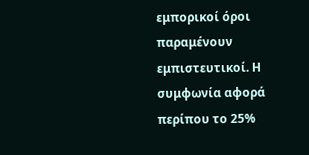εμπορικοί όροι παραμένουν εμπιστευτικοί. Η συμφωνία αφορά περίπου το 25%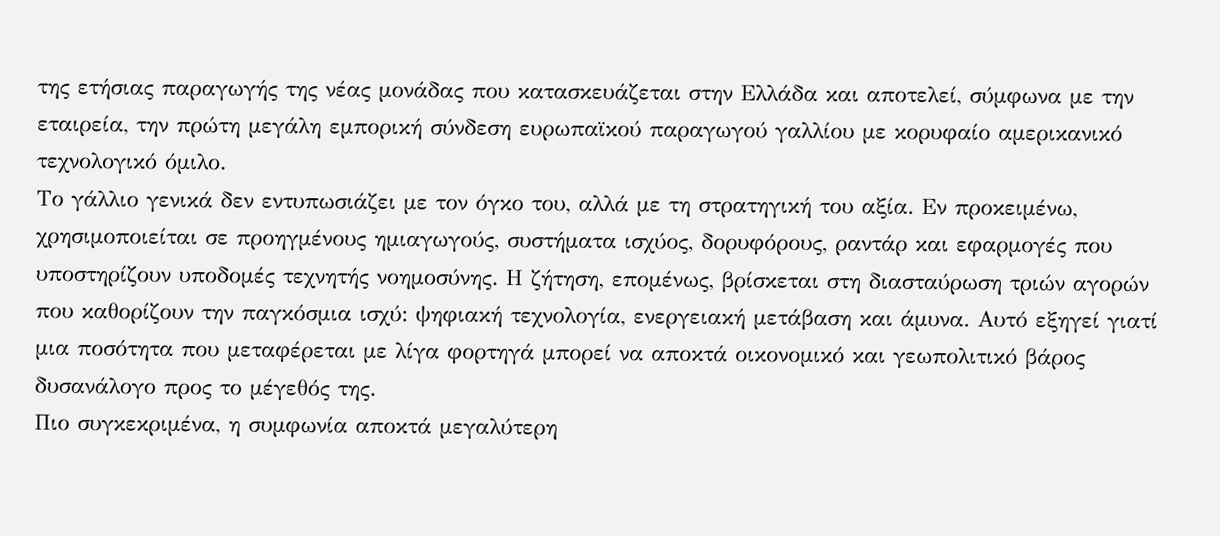της ετήσιας παραγωγής της νέας μονάδας που κατασκευάζεται στην Ελλάδα και αποτελεί, σύμφωνα με την εταιρεία, την πρώτη μεγάλη εμπορική σύνδεση ευρωπαϊκού παραγωγού γαλλίου με κορυφαίο αμερικανικό τεχνολογικό όμιλο.
Το γάλλιο γενικά δεν εντυπωσιάζει με τον όγκο του, αλλά με τη στρατηγική του αξία. Εν προκειμένω, χρησιμοποιείται σε προηγμένους ημιαγωγούς, συστήματα ισχύος, δορυφόρους, ραντάρ και εφαρμογές που υποστηρίζουν υποδομές τεχνητής νοημοσύνης. Η ζήτηση, επομένως, βρίσκεται στη διασταύρωση τριών αγορών που καθορίζουν την παγκόσμια ισχύ: ψηφιακή τεχνολογία, ενεργειακή μετάβαση και άμυνα. Αυτό εξηγεί γιατί μια ποσότητα που μεταφέρεται με λίγα φορτηγά μπορεί να αποκτά οικονομικό και γεωπολιτικό βάρος δυσανάλογο προς το μέγεθός της.
Πιο συγκεκριμένα, η συμφωνία αποκτά μεγαλύτερη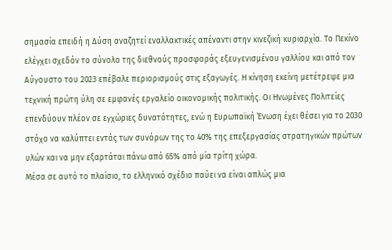σημασία επειδή η Δύση αναζητεί εναλλακτικές απέναντι στην κινεζική κυριαρχία. Το Πεκίνο ελέγχει σχεδόν το σύνολο της διεθνούς προσφοράς εξευγενισμένου γαλλίου και από τον Αύγουστο του 2023 επέβαλε περιορισμούς στις εξαγωγές. Η κίνηση εκείνη μετέτρεψε μια τεχνική πρώτη ύλη σε εμφανές εργαλείο οικονομικής πολιτικής. Οι Ηνωμένες Πολιτείες επενδύουν πλέον σε εγχώριες δυνατότητες, ενώ η Ευρωπαϊκή Ένωση έχει θέσει για το 2030 στόχο να καλύπτει εντός των συνόρων της το 40% της επεξεργασίας στρατηγικών πρώτων υλών και να μην εξαρτάται πάνω από 65% από μία τρίτη χώρα.
Μέσα σε αυτό το πλαίσιο, το ελληνικό σχέδιο παύει να είναι απλώς μια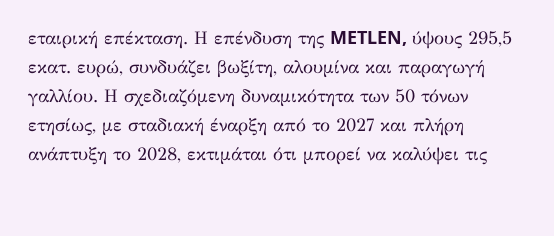εταιρική επέκταση. Η επένδυση της METLEN, ύψους 295,5 εκατ. ευρώ, συνδυάζει βωξίτη, αλουμίνα και παραγωγή γαλλίου. Η σχεδιαζόμενη δυναμικότητα των 50 τόνων ετησίως, με σταδιακή έναρξη από το 2027 και πλήρη ανάπτυξη το 2028, εκτιμάται ότι μπορεί να καλύψει τις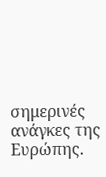σημερινές ανάγκες της Ευρώπης.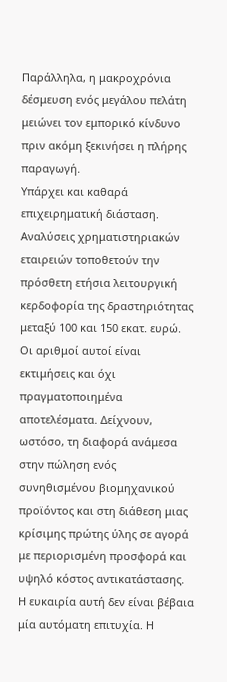Παράλληλα, η μακροχρόνια δέσμευση ενός μεγάλου πελάτη μειώνει τον εμπορικό κίνδυνο πριν ακόμη ξεκινήσει η πλήρης παραγωγή.
Υπάρχει και καθαρά επιχειρηματική διάσταση. Αναλύσεις χρηματιστηριακών εταιρειών τοποθετούν την πρόσθετη ετήσια λειτουργική κερδοφορία της δραστηριότητας μεταξύ 100 και 150 εκατ. ευρώ. Οι αριθμοί αυτοί είναι εκτιμήσεις και όχι πραγματοποιημένα αποτελέσματα. Δείχνουν, ωστόσο, τη διαφορά ανάμεσα στην πώληση ενός συνηθισμένου βιομηχανικού προϊόντος και στη διάθεση μιας κρίσιμης πρώτης ύλης σε αγορά με περιορισμένη προσφορά και υψηλό κόστος αντικατάστασης.
Η ευκαιρία αυτή δεν είναι βέβαια μία αυτόματη επιτυχία. Η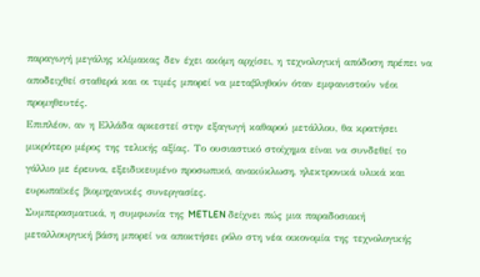παραγωγή μεγάλης κλίμακας δεν έχει ακόμη αρχίσει, η τεχνολογική απόδοση πρέπει να αποδειχθεί σταθερά και οι τιμές μπορεί να μεταβληθούν όταν εμφανιστούν νέοι προμηθευτές.
Επιπλέον, αν η Ελλάδα αρκεστεί στην εξαγωγή καθαρού μετάλλου, θα κρατήσει μικρότερο μέρος της τελικής αξίας. Το ουσιαστικό στοίχημα είναι να συνδεθεί το γάλλιο με έρευνα, εξειδικευμένο προσωπικό, ανακύκλωση, ηλεκτρονικά υλικά και ευρωπαϊκές βιομηχανικές συνεργασίες.
Συμπερασματικά, η συμφωνία της METLEN δείχνει πώς μια παραδοσιακή μεταλλουργική βάση μπορεί να αποκτήσει ρόλο στη νέα οικονομία της τεχνολογικής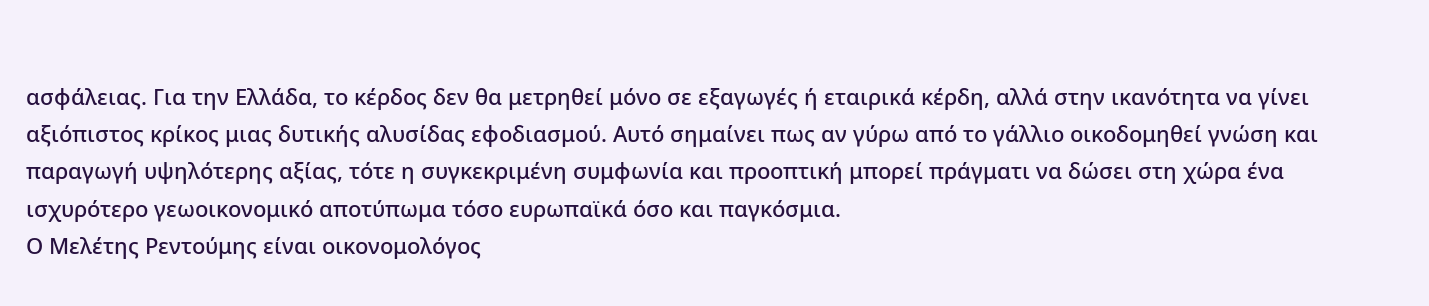ασφάλειας. Για την Ελλάδα, το κέρδος δεν θα μετρηθεί μόνο σε εξαγωγές ή εταιρικά κέρδη, αλλά στην ικανότητα να γίνει αξιόπιστος κρίκος μιας δυτικής αλυσίδας εφοδιασμού. Αυτό σημαίνει πως αν γύρω από το γάλλιο οικοδομηθεί γνώση και παραγωγή υψηλότερης αξίας, τότε η συγκεκριμένη συμφωνία και προοπτική μπορεί πράγματι να δώσει στη χώρα ένα ισχυρότερο γεωοικονομικό αποτύπωμα τόσο ευρωπαϊκά όσο και παγκόσμια.
Ο Μελέτης Ρεντούμης είναι οικονομολόγος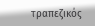τραπεζικός